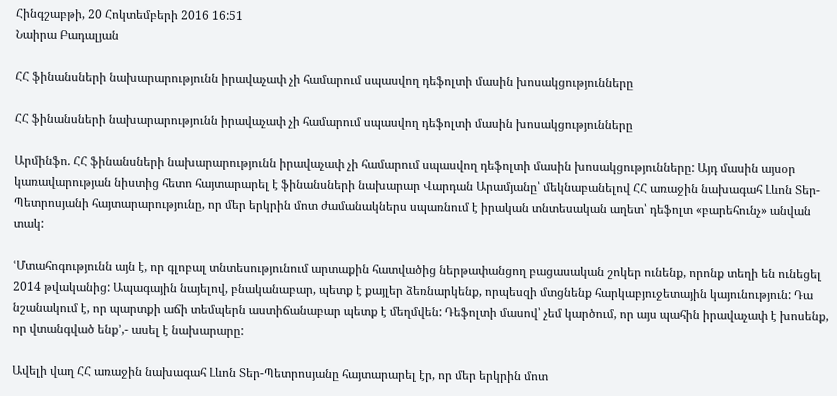Հինգշաբթի, 20 Հոկտեմբերի 2016 16:51
Նաիրա Բադալյան

ՀՀ ֆինանսների նախարարությունն իրավաչափ չի համարում սպասվող դեֆոլտի մասին խոսակցությունները

ՀՀ ֆինանսների նախարարությունն իրավաչափ չի համարում սպասվող դեֆոլտի մասին խոսակցությունները

Արմինֆո. ՀՀ ֆինանսների նախարարությունն իրավաչափ չի համարում սպասվող դեֆոլտի մասին խոսակցությունները: Այդ մասին այսօր կառավարության նիստից հետո հայտարարել է ֆինանսների նախարար Վարդան Արամյանը՝ մեկնաբանելով ՀՀ առաջին նախագահ Լևոն Տեր-Պետրոսյանի հայտարարությունը, որ մեր երկրին մոտ ժամանակներս սպառնում է իրական տնտեսական աղետ՝ դեֆոլտ «բարեհունչ» անվան տակ:

ՙՄտահոգությունն այն է, որ գլոբալ տնտեսությունում արտաքին հատվածից ներթափանցող բացասական շոկեր ունենք, որոնք տեղի են ունեցել 2014 թվականից: Ապագային նայելով, բնականաբար, պետք է քայլեր ձեռնարկենք, որպեսզի մտցնենք հարկաբյուջետային կայունություն: Դա նշանակում է, որ պարտքի աճի տեմպերն աստիճանաբար պետք է մեղմվեն: Դեֆոլտի մասով՝ չեմ կարծում, որ այս պահին իրավաչափ է խոսենք, որ վտանգված ենք՚,- ասել է նախարարը:

Ավելի վաղ ՀՀ առաջին նախագահ Լևոն Տեր-Պետրոսյանը հայտարարել էր, որ մեր երկրին մոտ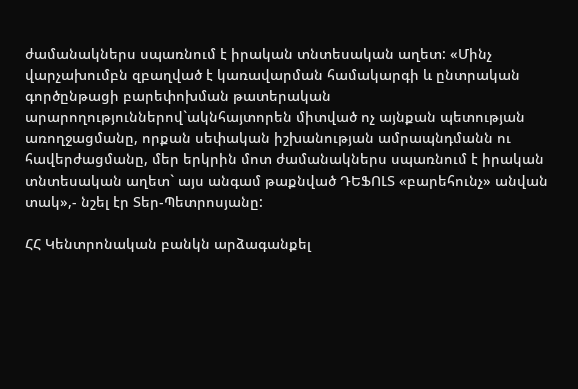ժամանակներս սպառնում է իրական տնտեսական աղետ: «Մինչ վարչախումբն զբաղված է կառավարման համակարգի և ընտրական գործընթացի բարեփոխման թատերական արարողություններով`ակնհայտորեն միտված ոչ այնքան պետության առողջացմանը, որքան սեփական իշխանության ամրապնդմանն ու հավերժացմանը, մեր երկրին մոտ ժամանակներս սպառնում է իրական տնտեսական աղետ` այս անգամ թաքնված ԴԵՖՈԼՏ «բարեհունչ» անվան տակ»,- նշել էր Տեր-Պետրոսյանը:

ՀՀ Կենտրոնական բանկն արձագանքել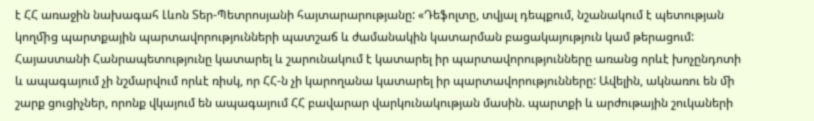է ՀՀ առաջին նախագահ Լևոն Տեր-Պետրոսյանի հայտարարությանը: «Դեֆոլտը, տվյալ դեպքում, նշանակում է պետության կողﬕց պարտքային պարտավորությունների պատշաճ և ժամանակին կատարման բացակայություն կամ թերացում: Հայաստանի Հանրապետությունը կատարել և շարունակում է կատարել իր պարտավորությունները առանց որևէ խոչընդոտի և ապագայում չի նշմարվում որևէ ռիսկ, որ ՀՀ-ն չի կարողանա կատարել իր պարտավորությունները: Ավելին, ակնառու են ﬕ շարք ցուցիչներ, որոնք վկայում են ապագայում ՀՀ բավարար վարկունակության մասին. պարտքի և արժութային շուկաների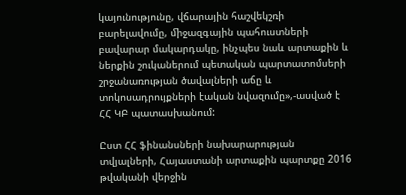կայունությունը, վճարային հաշվեկշռի բարելավումը, ﬕջազգային պահուստների բավարար մակարդակը, ինչպես նաև արտաքին և ներքին շուկաներում պետական պարտատոմսերի շրջանառության ծավալների աճը և տոկոսադրույքների էական նվազումը»,-ասված է ՀՀ ԿԲ պատասխանում:

Ըստ ՀՀ ֆինանսների նախարարության տվյալների, Հայաստանի արտաքին պարտքը 2016 թվականի վերջին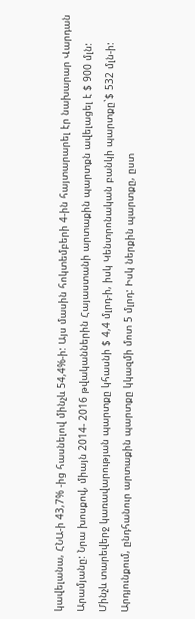կավելանա, ՀՆԱ-ի 43,7% -ից հասնելով մինչև 54,4%-ի: Այս մասին հոկտեմբերի 4-ին հայտարարել էր նախարար Վարդան Արամյանը: Նրա խոսքով, միայն 2014- 2016 թվականներին Հայաստանի արտաքին պարտքն ավելացել է $ 900 մլն: Մինչև տարեվերջ կառավարության պարտքը կհասնի $ 4,4 մլրդ-ի, իսկ Կենտրոնական բանկի պարտքը`$ 532 մլն-ի: Արդյունքում, ընդհանուր արտաքին պարտքը կկազմի մոտ 5 մլրդ: Իսկ ներքին պարտքը, ըստ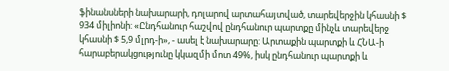ֆինանսների նախարարի, դոլարով արտահայտված, տարեվերջին կհասնի $ 934 միլիոնի: «Ընդհանուր հաշվով ընդհանուր պարտքը մինչև տարեվերջ կհասնի $ 5,9 մլրդ-ի», - ասել է նախարարը: Արտաքին պարտքի և ՀՆԱ-ի հարաբերակցությունը կկազմի մոտ 49%, իսկ ընդհանուր պարտքի և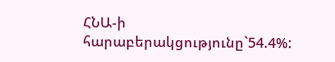ՀՆԱ-ի հարաբերակցությունը`54.4%: